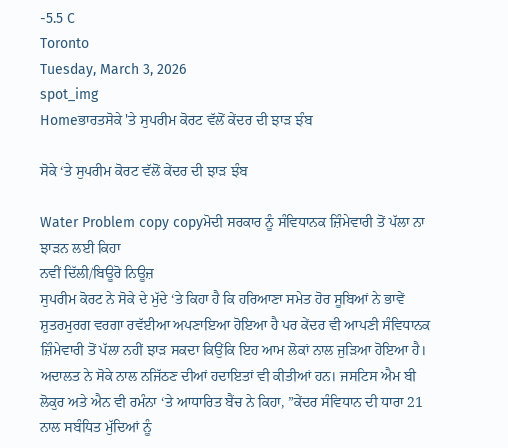-5.5 C
Toronto
Tuesday, March 3, 2026
spot_img
Homeਭਾਰਤਸੋਕੇ 'ਤੇ ਸੁਪਰੀਮ ਕੋਰਟ ਵੱਲੋਂ ਕੇਂਦਰ ਦੀ ਝਾੜ ਝੰਬ

ਸੋਕੇ ‘ਤੇ ਸੁਪਰੀਮ ਕੋਰਟ ਵੱਲੋਂ ਕੇਂਦਰ ਦੀ ਝਾੜ ਝੰਬ

Water Problem copy copyਮੋਦੀ ਸਰਕਾਰ ਨੂੰ ਸੰਵਿਧਾਨਕ ਜ਼ਿੰਮੇਵਾਰੀ ਤੋਂ ਪੱਲਾ ਨਾ ਝਾੜਨ ਲਈ ਕਿਹਾ
ਨਵੀਂ ਦਿੱਲੀ/ਬਿਊਰੋ ਨਿਊਜ਼
ਸੁਪਰੀਮ ਕੋਰਟ ਨੇ ਸੋਕੇ ਦੇ ਮੁੱਦੇ ‘ਤੇ ਕਿਹਾ ਹੈ ਕਿ ਹਰਿਆਣਾ ਸਮੇਤ ਹੋਰ ਸੂਬਿਆਂ ਨੇ ਭਾਵੇਂ ਸ਼ੁਤਰਮੁਰਗ ਵਰਗਾ ਰਵੱਈਆ ਅਪਣਾਇਆ ਹੋਇਆ ਹੈ ਪਰ ਕੇਂਦਰ ਵੀ ਆਪਣੀ ਸੰਵਿਧਾਨਕ ਜ਼ਿੰਮੇਵਾਰੀ ਤੋਂ ਪੱਲਾ ਨਹੀਂ ਝਾੜ ਸਕਦਾ ਕਿਉਂਕਿ ਇਹ ਆਮ ਲੋਕਾਂ ਨਾਲ ਜੁੜਿਆ ਹੋਇਆ ਹੈ। ਅਦਾਲਤ ਨੇ ਸੋਕੇ ਨਾਲ ਨਜਿੱਠਣ ਦੀਆਂ ਹਦਾਇਤਾਂ ਵੀ ਕੀਤੀਆਂ ਹਨ। ਜਸਟਿਸ ਐਮ ਬੀ ਲੋਕੁਰ ਅਤੇ ਐਨ ਵੀ ਰਮੰਨਾ ‘ਤੇ ਆਧਾਰਿਤ ਬੈਂਚ ਨੇ ਕਿਹਾ, ”ਕੇਂਦਰ ਸੰਵਿਧਾਨ ਦੀ ਧਾਰਾ 21 ਨਾਲ ਸਬੰਧਿਤ ਮੁੱਦਿਆਂ ਨੂੰ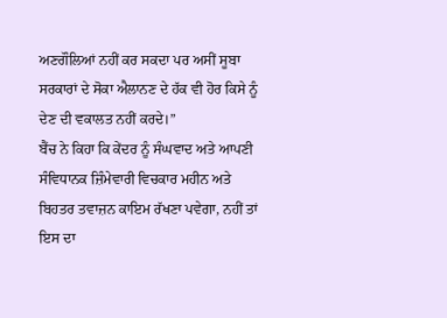ਅਣਗੌਲਿਆਂ ਨਹੀਂ ਕਰ ਸਕਦਾ ਪਰ ਅਸੀਂ ਸੂਬਾ ਸਰਕਾਰਾਂ ਦੇ ਸੋਕਾ ਐਲਾਨਣ ਦੇ ਹੱਕ ਵੀ ਹੋਰ ਕਿਸੇ ਨੂੰ ਦੇਣ ਦੀ ਵਕਾਲਤ ਨਹੀਂ ਕਰਦੇ।”
ਬੈਂਚ ਨੇ ਕਿਹਾ ਕਿ ਕੇਂਦਰ ਨੂੰ ਸੰਘਵਾਦ ਅਤੇ ਆਪਣੀ ਸੰਵਿਧਾਨਕ ਜ਼ਿੰਮੇਵਾਰੀ ਵਿਚਕਾਰ ਮਹੀਨ ਅਤੇ ਬਿਹਤਰ ਤਵਾਜ਼ਨ ਕਾਇਮ ਰੱਖਣਾ ਪਵੇਗਾ, ਨਹੀਂ ਤਾਂ ਇਸ ਦਾ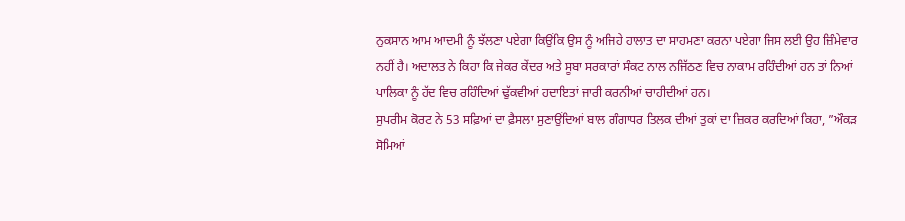ਨੁਕਸਾਨ ਆਮ ਆਦਮੀ ਨੂੰ ਝੱਲਣਾ ਪਏਗਾ ਕਿਉਂਕਿ ਉਸ ਨੂੰ ਅਜਿਹੇ ਹਾਲਾਤ ਦਾ ਸਾਹਮਣਾ ਕਰਨਾ ਪਏਗਾ ਜਿਸ ਲਈ ਉਹ ਜ਼ਿੰਮੇਵਾਰ ਨਹੀਂ ਹੈ। ਅਦਾਲਤ ਨੇ ਕਿਹਾ ਕਿ ਜੇਕਰ ਕੇਂਦਰ ਅਤੇ ਸੂਬਾ ਸਰਕਾਰਾਂ ਸੰਕਟ ਨਾਲ ਨਜਿੱਠਣ ਵਿਚ ਨਾਕਾਮ ਰਹਿੰਦੀਆਂ ਹਨ ਤਾਂ ਨਿਆਂ ਪਾਲਿਕਾ ਨੂੰ ਹੱਦ ਵਿਚ ਰਹਿੰਦਿਆਂ ਢੁੱਕਵੀਆਂ ਹਦਾਇਤਾਂ ਜਾਰੀ ਕਰਨੀਆਂ ਚਾਹੀਦੀਆਂ ਹਨ।
ਸੁਪਰੀਮ ਕੋਰਟ ਨੇ 53 ਸਫ਼ਿਆਂ ਦਾ ਫ਼ੈਸਲਾ ਸੁਣਾਉਂਦਿਆਂ ਬਾਲ ਗੰਗਾਧਰ ਤਿਲਕ ਦੀਆਂ ਤੁਕਾਂ ਦਾ ਜ਼ਿਕਰ ਕਰਦਿਆਂ ਕਿਹਾ, ”ਔਕੜ ਸੋਮਿਆਂ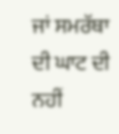ਜਾਂ ਸਮਰੱਥਾ ਦੀ ਘਾਟ ਦੀ ਨਹੀਂ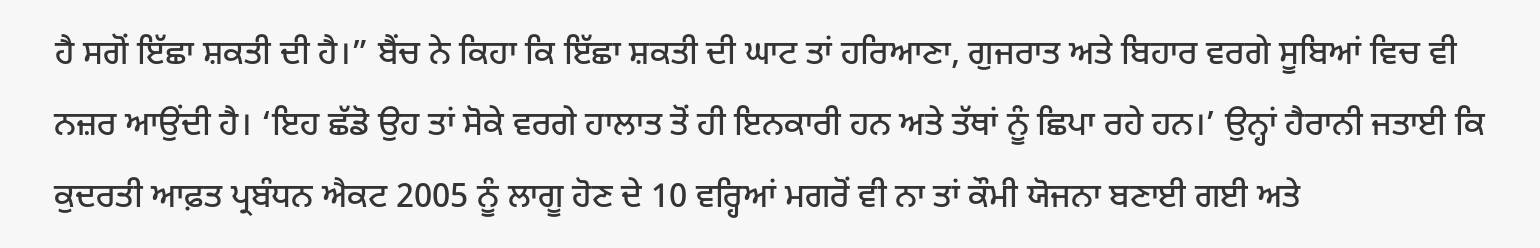ਹੈ ਸਗੋਂ ਇੱਛਾ ਸ਼ਕਤੀ ਦੀ ਹੈ।” ਬੈਂਚ ਨੇ ਕਿਹਾ ਕਿ ਇੱਛਾ ਸ਼ਕਤੀ ਦੀ ਘਾਟ ਤਾਂ ਹਰਿਆਣਾ, ਗੁਜਰਾਤ ਅਤੇ ਬਿਹਾਰ ਵਰਗੇ ਸੂਬਿਆਂ ਵਿਚ ਵੀ ਨਜ਼ਰ ਆਉਂਦੀ ਹੈ। ‘ਇਹ ਛੱਡੋ ਉਹ ਤਾਂ ਸੋਕੇ ਵਰਗੇ ਹਾਲਾਤ ਤੋਂ ਹੀ ਇਨਕਾਰੀ ਹਨ ਅਤੇ ਤੱਥਾਂ ਨੂੰ ਛਿਪਾ ਰਹੇ ਹਨ।’ ਉਨ੍ਹਾਂ ਹੈਰਾਨੀ ਜਤਾਈ ਕਿ ਕੁਦਰਤੀ ਆਫ਼ਤ ਪ੍ਰਬੰਧਨ ਐਕਟ 2005 ਨੂੰ ਲਾਗੂ ਹੋਣ ਦੇ 10 ਵਰ੍ਹਿਆਂ ਮਗਰੋਂ ਵੀ ਨਾ ਤਾਂ ਕੌਮੀ ਯੋਜਨਾ ਬਣਾਈ ਗਈ ਅਤੇ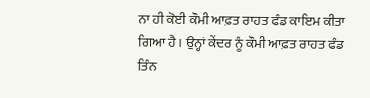ਨਾ ਹੀ ਕੋਈ ਕੌਮੀ ਆਫ਼ਤ ਰਾਹਤ ਫੰਡ ਕਾਇਮ ਕੀਤਾ ਗਿਆ ਹੈ। ਉਨ੍ਹਾਂ ਕੇਂਦਰ ਨੂੰ ਕੌਮੀ ਆਫ਼ਤ ਰਾਹਤ ਫੰਡ ਤਿੰਨ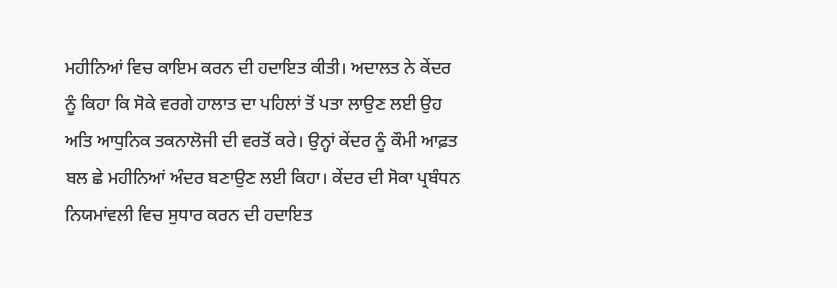ਮਹੀਨਿਆਂ ਵਿਚ ਕਾਇਮ ਕਰਨ ਦੀ ਹਦਾਇਤ ਕੀਤੀ। ਅਦਾਲਤ ਨੇ ਕੇਂਦਰ ਨੂੰ ਕਿਹਾ ਕਿ ਸੋਕੇ ਵਰਗੇ ਹਾਲਾਤ ਦਾ ਪਹਿਲਾਂ ਤੋਂ ਪਤਾ ਲਾਉਣ ਲਈ ਉਹ ਅਤਿ ਆਧੁਨਿਕ ਤਕਨਾਲੋਜੀ ਦੀ ਵਰਤੋਂ ਕਰੇ। ਉਨ੍ਹਾਂ ਕੇਂਦਰ ਨੂੰ ਕੌਮੀ ਆਫ਼ਤ ਬਲ ਛੇ ਮਹੀਨਿਆਂ ਅੰਦਰ ਬਣਾਉਣ ਲਈ ਕਿਹਾ। ਕੇਂਦਰ ਦੀ ਸੋਕਾ ਪ੍ਰਬੰਧਨ ਨਿਯਮਾਂਵਲੀ ਵਿਚ ਸੁਧਾਰ ਕਰਨ ਦੀ ਹਦਾਇਤ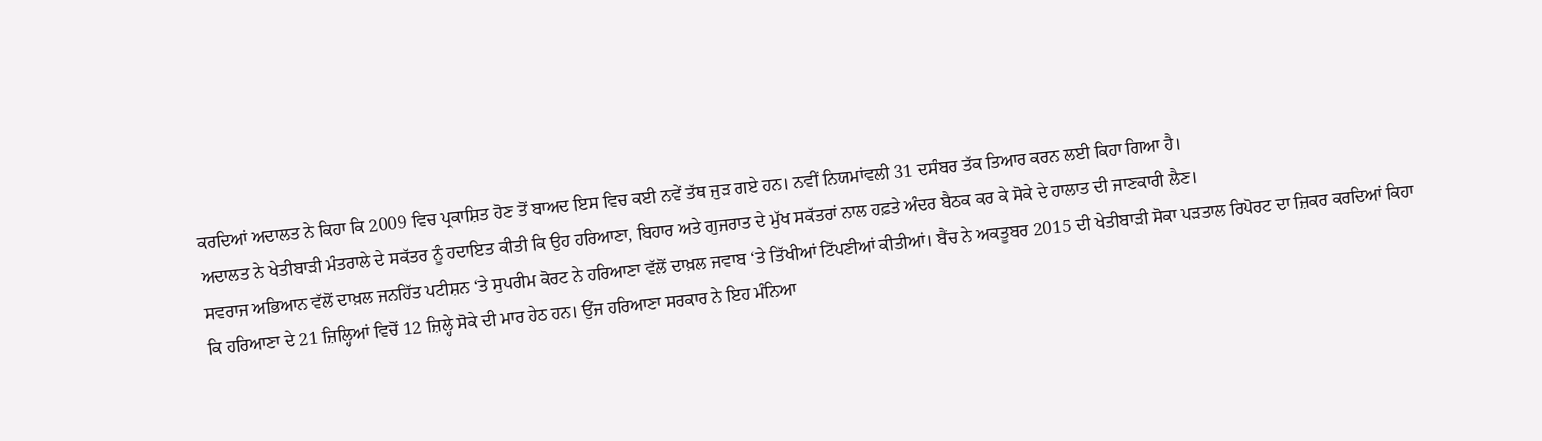ਕਰਦਿਆਂ ਅਦਾਲਤ ਨੇ ਕਿਹਾ ਕਿ 2009 ਵਿਚ ਪ੍ਰਕਾਸ਼ਿਤ ਹੋਣ ਤੋਂ ਬਾਅਦ ਇਸ ਵਿਚ ਕਈ ਨਵੇਂ ਤੱਥ ਜੁੜ ਗਏ ਹਨ। ਨਵੀਂ ਨਿਯਮਾਂਵਲੀ 31 ਦਸੰਬਰ ਤੱਕ ਤਿਆਰ ਕਰਨ ਲਈ ਕਿਹਾ ਗਿਆ ਹੈ।
ਅਦਾਲਤ ਨੇ ਖੇਤੀਬਾੜੀ ਮੰਤਰਾਲੇ ਦੇ ਸਕੱਤਰ ਨੂੰ ਹਦਾਇਤ ਕੀਤੀ ਕਿ ਉਹ ਹਰਿਆਣਾ, ਬਿਹਾਰ ਅਤੇ ਗੁਜਰਾਤ ਦੇ ਮੁੱਖ ਸਕੱਤਰਾਂ ਨਾਲ ਹਫ਼ਤੇ ਅੰਦਰ ਬੈਠਕ ਕਰ ਕੇ ਸੋਕੇ ਦੇ ਹਾਲਾਤ ਦੀ ਜਾਣਕਾਰੀ ਲੈਣ।
ਸਵਰਾਜ ਅਭਿਆਨ ਵੱਲੋਂ ਦਾਖ਼ਲ ਜਨਹਿੱਤ ਪਟੀਸ਼ਨ ‘ਤੇ ਸੁਪਰੀਮ ਕੋਰਟ ਨੇ ਹਰਿਆਣਾ ਵੱਲੋਂ ਦਾਖ਼ਲ ਜਵਾਬ ‘ਤੇ ਤਿੱਖੀਆਂ ਟਿੱਪਣੀਆਂ ਕੀਤੀਆਂ। ਬੈਂਚ ਨੇ ਅਕਤੂਬਰ 2015 ਦੀ ਖੇਤੀਬਾੜੀ ਸੋਕਾ ਪੜਤਾਲ ਰਿਪੋਰਟ ਦਾ ਜ਼ਿਕਰ ਕਰਦਿਆਂ ਕਿਹਾ ਕਿ ਹਰਿਆਣਾ ਦੇ 21 ਜ਼ਿਲ੍ਹਿਆਂ ਵਿਚੋਂ 12 ਜ਼ਿਲ੍ਹੇ ਸੋਕੇ ਦੀ ਮਾਰ ਹੇਠ ਹਨ। ਉਂਜ ਹਰਿਆਣਾ ਸਰਕਾਰ ਨੇ ਇਹ ਮੰਨਿਆ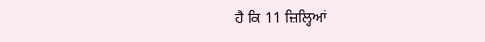ਹੈ ਕਿ 11 ਜ਼ਿਲ੍ਹਿਆਂ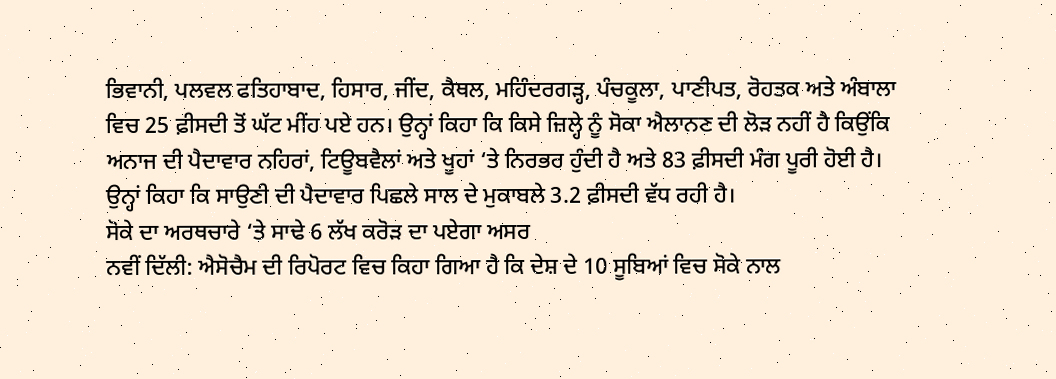ਭਿਵਾਨੀ, ਪਲਵਲ ਫਤਿਹਾਬਾਦ, ਹਿਸਾਰ, ਜੀਂਦ, ਕੈਥਲ, ਮਹਿੰਦਰਗੜ੍ਹ, ਪੰਚਕੂਲਾ, ਪਾਣੀਪਤ, ਰੋਹਤਕ ਅਤੇ ਅੰਬਾਲਾ ਵਿਚ 25 ਫ਼ੀਸਦੀ ਤੋਂ ਘੱਟ ਮੀਂਹ ਪਏ ਹਨ। ਉਨ੍ਹਾਂ ਕਿਹਾ ਕਿ ਕਿਸੇ ਜ਼ਿਲ੍ਹੇ ਨੂੰ ਸੋਕਾ ਐਲਾਨਣ ਦੀ ਲੋੜ ਨਹੀਂ ਹੈ ਕਿਉਂਕਿ ਅਨਾਜ ਦੀ ਪੈਦਾਵਾਰ ਨਹਿਰਾਂ, ਟਿਊਬਵੈਲਾਂ ਅਤੇ ਖੂਹਾਂ ‘ਤੇ ਨਿਰਭਰ ਹੁੰਦੀ ਹੈ ਅਤੇ 83 ਫ਼ੀਸਦੀ ਮੰਗ ਪੂਰੀ ਹੋਈ ਹੈ। ਉਨ੍ਹਾਂ ਕਿਹਾ ਕਿ ਸਾਉਣੀ ਦੀ ਪੈਦਾਵਾਰ ਪਿਛਲੇ ਸਾਲ ਦੇ ਮੁਕਾਬਲੇ 3.2 ਫ਼ੀਸਦੀ ਵੱਧ ਰਹੀ ਹੈ।
ਸੋਕੇ ਦਾ ਅਰਥਚਾਰੇ ‘ਤੇ ਸਾਢੇ 6 ਲੱਖ ਕਰੋੜ ਦਾ ਪਏਗਾ ਅਸਰ
ਨਵੀਂ ਦਿੱਲੀ: ਐਸੋਚੈਮ ਦੀ ਰਿਪੋਰਟ ਵਿਚ ਕਿਹਾ ਗਿਆ ਹੈ ਕਿ ਦੇਸ਼ ਦੇ 10 ਸੂਬਿਆਂ ਵਿਚ ਸੋਕੇ ਨਾਲ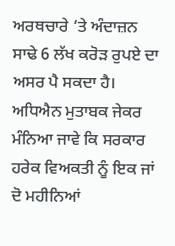ਅਰਥਚਾਰੇ ‘ਤੇ ਅੰਦਾਜ਼ਨ ਸਾਢੇ 6 ਲੱਖ ਕਰੋੜ ਰੁਪਏ ਦਾ ਅਸਰ ਪੈ ਸਕਦਾ ਹੈ। ਅਧਿਐਨ ਮੁਤਾਬਕ ਜੇਕਰ ਮੰਨਿਆ ਜਾਵੇ ਕਿ ਸਰਕਾਰ ਹਰੇਕ ਵਿਅਕਤੀ ਨੂੰ ਇਕ ਜਾਂ ਦੋ ਮਹੀਨਿਆਂ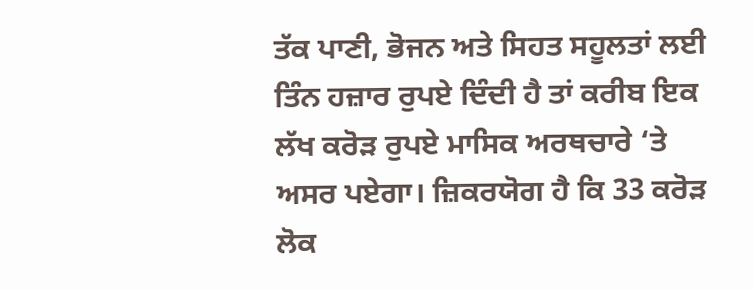ਤੱਕ ਪਾਣੀ, ਭੋਜਨ ਅਤੇ ਸਿਹਤ ਸਹੂਲਤਾਂ ਲਈ ਤਿੰਨ ਹਜ਼ਾਰ ਰੁਪਏ ਦਿੰਦੀ ਹੈ ਤਾਂ ਕਰੀਬ ਇਕ ਲੱਖ ਕਰੋੜ ਰੁਪਏ ਮਾਸਿਕ ਅਰਥਚਾਰੇ ‘ਤੇ ਅਸਰ ਪਏਗਾ। ਜ਼ਿਕਰਯੋਗ ਹੈ ਕਿ 33 ਕਰੋੜ ਲੋਕ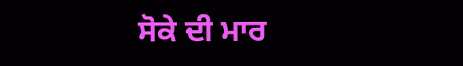ਸੋਕੇ ਦੀ ਮਾਰ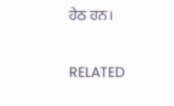ਹੇਠ ਹਨ।

RELATED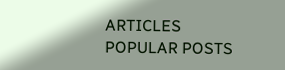ARTICLES
POPULAR POSTS